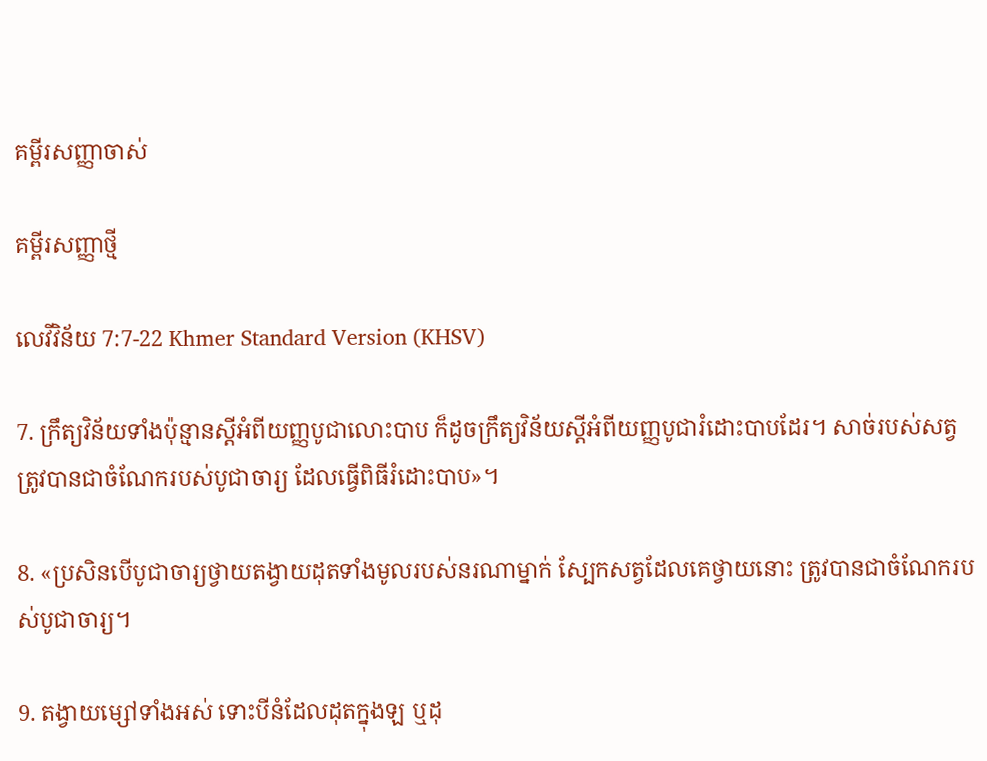គម្ពីរសញ្ញាចាស់

គម្ពីរសញ្ញាថ្មី

លេវី‌វិន័យ 7:7-22 Khmer Standard Version (KHSV)

7. ក្រឹត្យ‌វិន័យទាំងប៉ុន្មានស្ដីអំពីយញ្ញ‌បូជាលោះបាប ក៏ដូចក្រឹត្យ‌វិន័យស្ដីអំពីយញ្ញ‌បូជារំដោះបាបដែរ។ សាច់របស់សត្វត្រូវបានជាចំណែករបស់បូជា‌ចារ្យ ដែលធ្វើពិធីរំដោះបាប»។

8. «ប្រសិនបើបូជា‌ចារ្យថ្វាយតង្វាយដុតទាំងមូលរបស់នរណាម្នាក់ ស្បែកសត្វដែលគេថ្វាយនោះ ត្រូវបានជាចំណែករបស់បូជា‌ចារ្យ។

9. តង្វាយម្សៅទាំងអស់ ទោះបីនំដែលដុតក្នុងឡ ឬដុ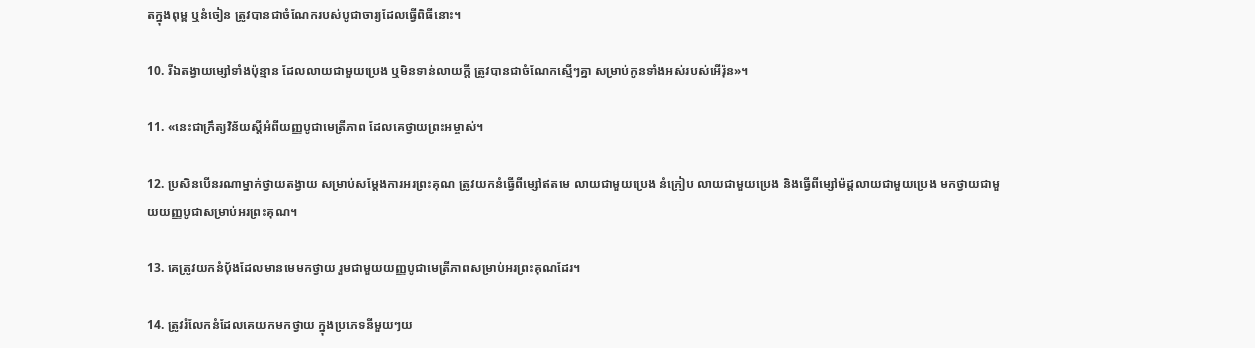តក្នុងពុម្ព ឬនំចៀន ត្រូវបានជាចំណែករបស់បូជា‌ចារ្យដែលធ្វើពិធីនោះ។

10. រីឯតង្វាយម្សៅទាំងប៉ុន្មាន ដែលលាយជាមួយប្រេង ឬមិនទាន់លាយក្ដី ត្រូវបានជាចំណែកស្មើៗគ្នា សម្រាប់កូនទាំងអស់របស់អើរ៉ុន»។

11. «នេះជាក្រឹត្យ‌វិន័យស្ដីអំពីយញ្ញ‌បូជាមេត្រី‌ភាព ដែលគេថ្វាយព្រះ‌អម្ចាស់។

12. ប្រសិនបើនរណាម្នាក់ថ្វាយតង្វាយ សម្រាប់សម្តែងការអរព្រះ‌គុណ ត្រូវយកនំធ្វើពីម្សៅឥតមេ លាយជាមួយប្រេង នំក្រៀប លាយជាមួយប្រេង និងធ្វើពីម្សៅម៉ដ្ដលាយជាមួយប្រេង មកថ្វាយជាមួយយញ្ញ‌បូជាសម្រាប់អរព្រះ‌គុណ។

13. គេត្រូវយកនំប៉័ងដែលមានមេមកថ្វាយ រួមជាមួយយញ្ញ‌បូជាមេត្រី‌ភាពសម្រាប់អរព្រះ‌គុណដែរ។

14. ត្រូវរំលែកនំដែលគេយកមកថ្វាយ ក្នុងប្រភេទនីមួយៗយ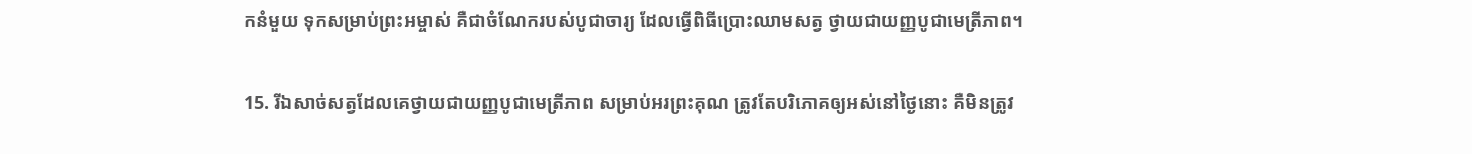កនំមួយ ទុកសម្រាប់ព្រះ‌អម្ចាស់ គឺជាចំណែករបស់បូជា‌ចារ្យ ដែលធ្វើពិធីប្រោះឈាមសត្វ ថ្វាយជាយញ្ញ‌បូជាមេត្រី‌ភាព។

15. រីឯសាច់សត្វដែលគេថ្វាយជាយញ្ញ‌បូជាមេត្រី‌ភាព សម្រាប់អរព្រះ‌គុណ ត្រូវតែបរិភោគឲ្យអស់នៅថ្ងៃនោះ គឺមិនត្រូវ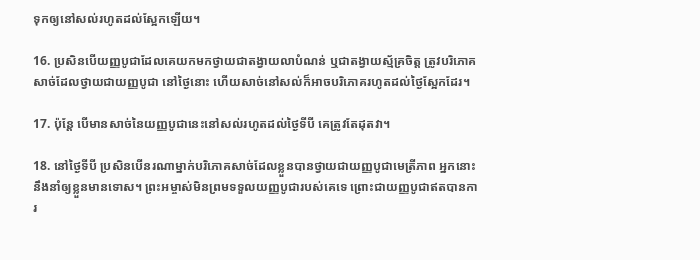ទុកឲ្យនៅសល់រហូតដល់ស្អែកឡើយ។

16. ប្រសិនបើយញ្ញ‌បូជាដែលគេយកមកថ្វាយជាតង្វាយលាបំណន់ ឬជាតង្វាយស្ម័គ្រចិត្ត ត្រូវបរិភោគសាច់ដែលថ្វាយជាយញ្ញ‌បូជា នៅថ្ងៃនោះ ហើយសាច់នៅសល់ក៏អាចបរិភោគរហូតដល់ថ្ងៃស្អែកដែរ។

17. ប៉ុន្តែ បើមានសាច់នៃយញ្ញ‌បូជានេះនៅសល់រហូតដល់ថ្ងៃទីបី គេត្រូវតែដុតវា។

18. នៅថ្ងៃទីបី ប្រសិនបើនរណាម្នាក់បរិភោគសាច់ដែលខ្លួនបានថ្វាយជាយញ្ញ‌បូជាមេត្រី‌ភាព អ្នកនោះនឹងនាំឲ្យខ្លួនមានទោស។ ព្រះ‌អម្ចាស់មិនព្រមទទួលយញ្ញ‌បូជារបស់គេទេ ព្រោះជាយញ្ញ‌បូជាឥតបានការ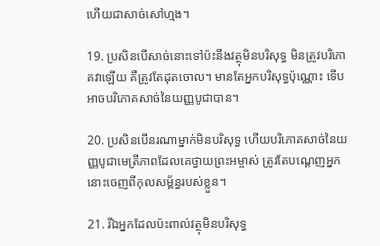ហើយជាសាច់សៅ‌ហ្មង។

19. ប្រសិនបើសាច់នោះទៅប៉ះនឹងវត្ថុមិនបរិសុទ្ធ មិនត្រូវបរិភោគវាឡើយ គឺត្រូវតែដុតចោល។ មានតែអ្នកបរិសុទ្ធប៉ុណ្ណោះ ទើបអាចបរិភោគសាច់នៃយញ្ញ‌បូជាបាន។

20. ប្រសិនបើនរណាម្នាក់មិនបរិសុទ្ធ ហើយបរិភោគសាច់នៃយញ្ញ‌បូជាមេត្រី‌ភាពដែលគេថ្វាយព្រះ‌អម្ចាស់ ត្រូវតែបណ្ដេញអ្នកនោះចេញពីកុល‌សម្ព័ន្ធរបស់ខ្លួន។

21. រីឯអ្នកដែលប៉ះ‌ពាល់វត្ថុមិនបរិសុទ្ធ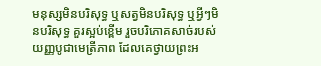មនុស្សមិនបរិសុទ្ធ ឬសត្វមិនបរិសុទ្ធ ឬអ្វីៗមិនបរិសុទ្ធ គួរស្អប់ខ្ពើម រួចបរិភោគសាច់របស់យញ្ញ‌បូជាមេត្រី‌ភាព ដែលគេថ្វាយព្រះ‌អ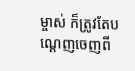ម្ចាស់ ក៏ត្រូវតែបណ្ដេញចេញពី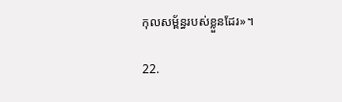កុល‌សម្ព័ន្ធរបស់ខ្លួនដែរ»។

22.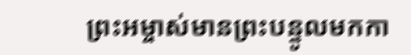ព្រះ‌អម្ចាស់មានព្រះ‌បន្ទូលមកកា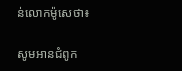ន់លោកម៉ូសេថា៖

សូមអានជំពូក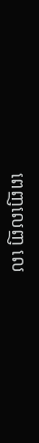ពេញលេញ លេ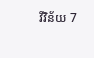វី‌វិន័យ 7